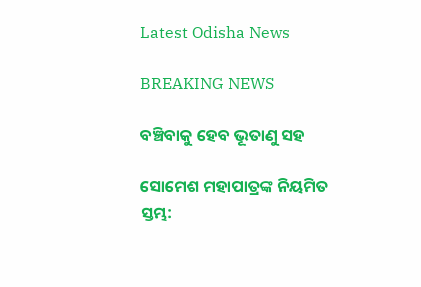Latest Odisha News

BREAKING NEWS

ବଞ୍ଚିବାକୁ ହେବ ଭୂତାଣୁ ସହ

ସୋମେଶ ମହାପାତ୍ରଙ୍କ ନିୟମିତ ସ୍ତମ୍ଭ: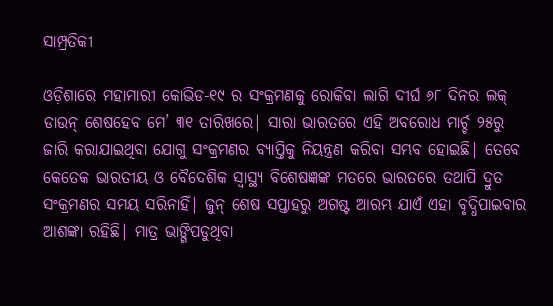ସାମ୍ପ୍ରତିକୀ

ଓଡ଼ିଶାରେ ମହାମାରୀ କୋଭିଡ-୧୯ ର ସଂକ୍ରମଣକୁ ରୋକିବା ଲାଗି ଦୀର୍ଘ ୬୮ ଦିନର ଲକ୍ ଡାଉନ୍ ଶେଷହେବ ମେ’ ୩୧ ତାରିଖରେ| ସାରା ଭାରତରେ ଏହି ଅବରୋଧ ମାର୍ଚ୍ଚ ୨୫ରୁ ଜାରି କରାଯାଇଥିବା ଯୋଗୁ ସଂକ୍ରମଣର ବ୍ୟାପ୍ତିକୁ ନିୟନ୍ତ୍ରଣ କରିବା ସମ୍ଭବ ହୋଇଛି| ତେବେ କେତେକ ଭାରତୀୟ ଓ ବୈଦେଶିକ ସ୍ବାସ୍ଥ୍ୟ ବିଶେଷଜ୍ଞଙ୍କ ମତରେ ଭାରତରେ ତଥାପି ଦ୍ରୁତ ସଂକ୍ରମଣର ସମୟ ସରିନାହିଁ| ଜୁନ୍ ଶେଷ ସପ୍ତାହରୁ ଅଗଷ୍ଟ ଆରମ୍ଭ ଯାଏଁ ଏହା ବୃଦ୍ଧିପାଇବାର ଆଶଙ୍କା ରହିଛି| ମାତ୍ର ଭାଙ୍ଗିପଡୁଥିବା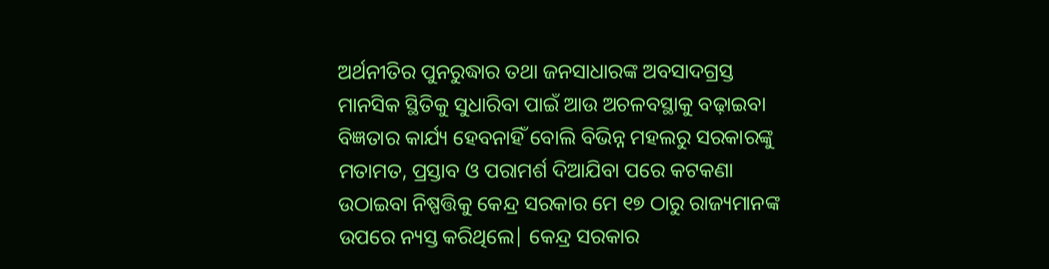ଅର୍ଥନୀତିର ପୁନରୁଦ୍ଧାର ତଥା ଜନସାଧାରଙ୍କ ଅବସାଦଗ୍ରସ୍ତ ମାନସିକ ସ୍ଥିତିକୁ ସୁଧାରିବା ପାଇଁ ଆଉ ଅଚଳବସ୍ଥାକୁ ବଢ଼ାଇବା ବିଜ୍ଞତାର କାର୍ଯ୍ୟ ହେବନାହିଁ ବୋଲି ବିଭିନ୍ନ ମହଲରୁ ସରକାରଙ୍କୁ ମତାମତ, ପ୍ରସ୍ତାବ ଓ ପରାମର୍ଶ ଦିଆଯିବା ପରେ କଟକଣା ଉଠାଇବା ନିଷ୍ପତ୍ତିକୁ କେନ୍ଦ୍ର ସରକାର ମେ ୧୭ ଠାରୁ ରାଜ୍ୟମାନଙ୍କ ଉପରେ ନ୍ୟସ୍ତ କରିଥିଲେ| କେନ୍ଦ୍ର ସରକାର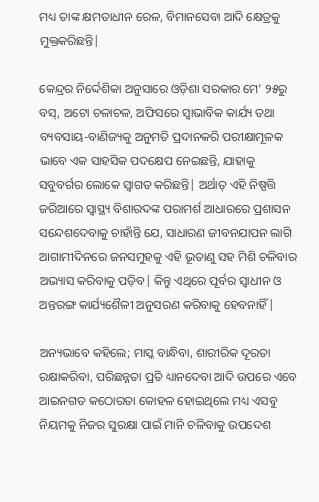ମଧ୍ୟ ତାଙ୍କ କ୍ଷମତାଧୀନ ରେଳ, ବିମାନସେବା ଆଦି କ୍ଷେତ୍ରକୁ ମୁକ୍ତକରିଛନ୍ତି|

କେନ୍ଦ୍ରର ନିର୍ଦ୍ଦେଶିକା ଅନୁସାରେ ଓଡ଼ିଶା ସରକାର ମେ’ ୨୫ରୁ ବସ୍, ଅଟୋ ଚଳାଚଳ, ଅଫିସରେ ସ୍ବାଭାବିକ କାର୍ଯ୍ୟ ତଥା ବ୍ୟବସାୟ-ବାଣିଜ୍ୟକୁ ଅନୁମତି ପ୍ରଦାନକରି ପରୀକ୍ଷାମୂଳକ ଭାବେ ଏକ ସାହସିକ ପଦକ୍ଷେପ ନେଇଛନ୍ତି, ଯାହାକୁ ସବୁବର୍ଗର ଲୋକେ ସ୍ବାଗତ କରିଛନ୍ତି| ଅର୍ଥାତ୍ ଏହି ନିଷ୍ପତ୍ତି ଜରିଆରେ ସ୍ବାସ୍ଥ୍ୟ ବିଶାରଦଙ୍କ ପରାମର୍ଶ ଆଧାରରେ ପ୍ରଶାସନ ସନ୍ଦେଶଦେବାକୁ ଚାହାଁନ୍ତି ଯେ, ସାଧାରଣ ଜୀବନଯାପନ ଲାଗି ଆଗାମୀଦିନରେ ଜନସମୁହକୁ ଏହି ଭୂତାଣୁ ସହ ମିଶି ଚଳିବାର ଅଭ୍ୟାସ କରିବାକୁ ପଡ଼ିବ| କିନ୍ତୁ ଏଥିରେ ପୂର୍ବର ସ୍ବାଧୀନ ଓ ଅନ୍ତରଙ୍ଗ କାର୍ଯ୍ୟଶୈଳୀ ଅନୁସରଣ କରିବାକୁ ହେବନାହିଁ|

ଅନ୍ୟଭାବେ କହିଲେ; ମାସ୍କ ବାନ୍ଧିବା, ଶାରୀରିକ ଦୂରତା ରକ୍ଷାକରିବା, ପରିଛନ୍ନତା ପ୍ରତି ଧ୍ୟାନଦେବା ଆଦି ଉପରେ ଏବେ ଆଇନଗତ କଠୋରତା କୋହଳ ହୋଇଥିଲେ ମଧ୍ୟ ଏସବୁ ନିୟମକୁ ନିଜର ସୁରକ୍ଷା ପାଇଁ ମାନି ଚଳିବାକୁ ଉପଦେଶ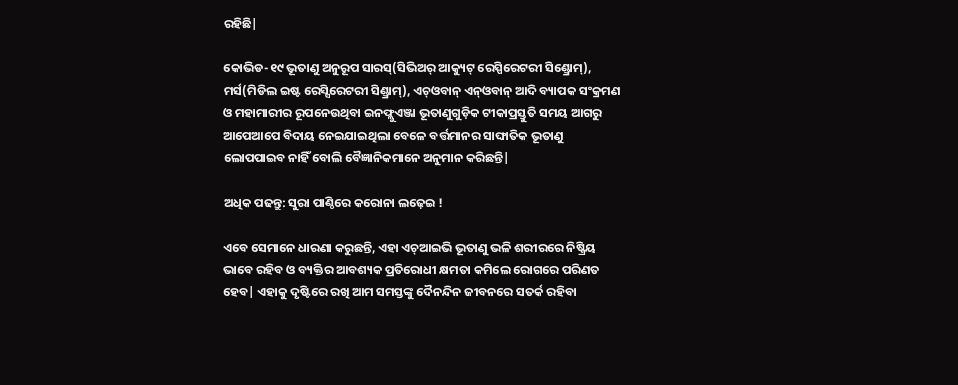ରହିଛି|

କୋଭିଡ-୧୯ ଭୂତାଣୁ ଅନୁରୂପ ସାରସ୍(ସିଭିଅର୍ ଆକ୍ୟୁଟ୍ ରେସ୍ପିରେଟରୀ ସିଣ୍ଡ୍ରୋମ୍), ମର୍ସ(ମିଡିଲ ଇଷ୍ଟ ରେସ୍ସିରେଟରୀ ସିଣ୍ଡ୍ରାମ୍), ଏଚ୍ଓବାନ୍ ଏନ୍‌ଓବାନ୍ ଆଦି ବ୍ୟାପକ ସଂକ୍ରମଣ ଓ ମହାମାରୀର ରୂପନେଉଥିବା ଇନଫ୍ଲୁଏଞ୍ଜା ଭୂତାଣୁଗୁଡ଼ିକ ଟୀକାପ୍ରସ୍ତୁତି ସମୟ ଆଗରୁ ଆପେଆପେ ବିଦାୟ ନେଇଯାଇଥିଲା ବେଳେ ବର୍ତ୍ତମାନର ସାଙ୍ଘାତିକ ଭୂତାଣୁ ଲୋପପାଇବ ନାହିଁ ବୋଲି ବୈଜ୍ଞାନିକମାନେ ଅନୁମାନ କରିଛନ୍ତି|

ଅଧିକ ପଢନ୍ତୁ: ସୁରା ପାଣ୍ଠିରେ କରୋନା ଲଢ଼େଇ !

ଏବେ ସେମାନେ ଧାରଣା କରୁଛନ୍ତି, ଏହା ଏଚ୍‌ଆଇଭି ଭୂତାଣୁ ଭଳି ଶରୀରରେ ନିଷ୍କ୍ରିୟ ଭାବେ ରହିବ ଓ ବ୍ୟକ୍ତିର ଆବଶ୍ୟକ ପ୍ରତିରୋଧୀ କ୍ଷମତା କମିଲେ ରୋଗରେ ପରିଣତ ହେବ| ଏହାକୁ ଦୃଷ୍ଟିରେ ରଖି ଆମ ସମସ୍ତଙ୍କୁ ଦୈନନ୍ଦିନ ଜୀବନରେ ସତର୍କ ରହିବା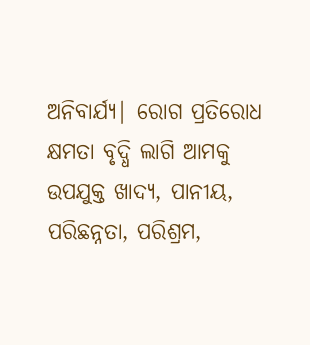ଅନିବାର୍ଯ୍ୟ| ରୋଗ ପ୍ରତିରୋଧ କ୍ଷମତା ବୃଦ୍ଧି ଲାଗି ଆମକୁ ଉପଯୁକ୍ତ ଖାଦ୍ୟ, ପାନୀୟ, ପରିଛନ୍ନତା, ପରିଶ୍ରମ,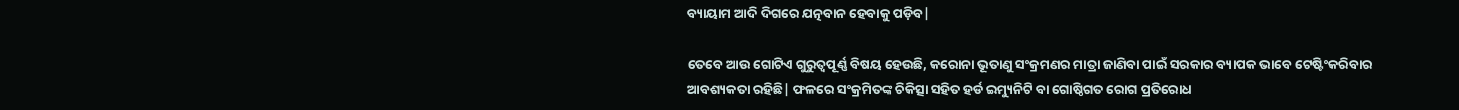ବ୍ୟାୟାମ ଆଦି ଦିଗରେ ଯତ୍ନବାନ ହେବାକୁ ପଡ଼ିବ|

ତେବେ ଆଉ ଗୋଟିଏ ଗୁରୁତ୍ବପୂର୍ଣ୍ଣ ବିଷୟ ହେଉଛି, କରୋନା ଭୂତାଣୁ ସଂକ୍ରମଣର ମାତ୍ରା ଜାଣିବା ପାଇଁ ସରକାର ବ୍ୟାପକ ଭାବେ ଟେଷ୍ଟିଂକରିବାର ଆବଶ୍ୟକତା ରହିଛି| ଫଳରେ ସଂକ୍ରମିତଙ୍କ ଚିକିତ୍ସା ସହିତ ହର୍ଡ ଇମ୍ୟୁନିଟି ବା ଗୋଷ୍ଠିଗତ ରୋଗ ପ୍ରତିରୋଧ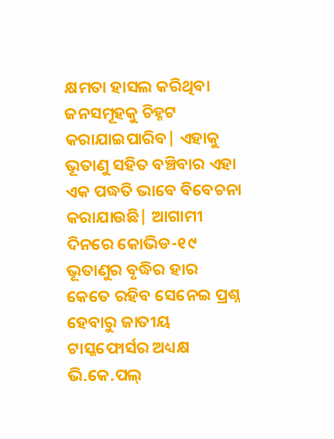କ୍ଷମତା ହାସଲ କରିଥିବା ଜନସମୂହକୁ ଚିହ୍ନଟ କରାଯାଇପାରିବ| ଏହାକୁ ଭୂତାଣୁ ସହିତ ବଞ୍ଚିବାର ଏହା ଏକ ପଦ୍ଧତି ଭାବେ ବିବେଚନା କରାଯାଉଛି| ଆଗାମୀ ଦିନରେ କୋଭିଡ-୧୯ ଭୂତାଣୁର ବୃଦ୍ଧିର ହାର କେତେ ରହିବ ସେନେଇ ପ୍ରଶ୍ନ ହେବାରୁ ଜାତୀୟ ଟାସ୍କଫୋର୍ସର ଅଧ୍ୟକ୍ଷ ଭି.କେ.ପଲ୍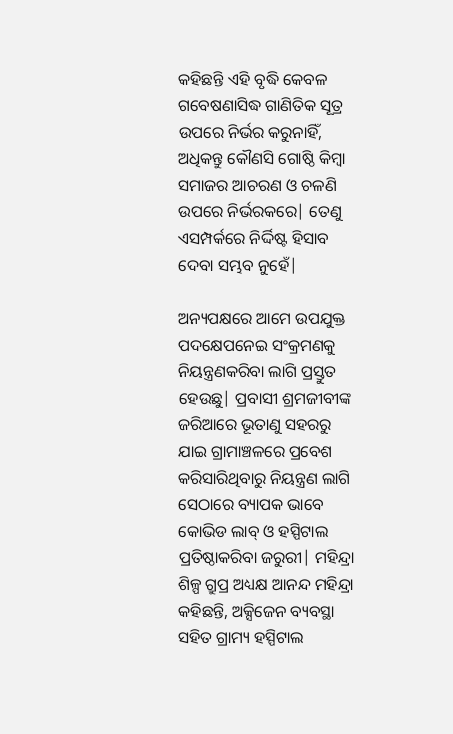କହିଛନ୍ତି ଏହି ବୃଦ୍ଧି କେବଳ ଗବେଷଣାସିଦ୍ଧ ଗାଣିତିକ ସୂତ୍ର ଉପରେ ନିର୍ଭର କରୁନାହିଁ, ଅଧିକନ୍ତୁ କୌଣସି ଗୋଷ୍ଠି କିମ୍ବା ସମାଜର ଆଚରଣ ଓ ଚଳଣି ଉପରେ ନିର୍ଭରକରେ| ତେଣୁ ଏସମ୍ପର୍କରେ ନିର୍ଦ୍ଦିଷ୍ଟ ହିସାବ ଦେବା ସମ୍ଭବ ନୁହେଁ|

ଅନ୍ୟପକ୍ଷରେ ଆମେ ଉପଯୁକ୍ତ ପଦକ୍ଷେପନେଇ ସଂକ୍ରମଣକୁ ନିୟନ୍ତ୍ରଣକରିବା ଲାଗି ପ୍ରସ୍ତୁତ ହେଉଛୁ| ପ୍ରବାସୀ ଶ୍ରମଜୀବୀଙ୍କ ଜରିଆରେ ଭୂତାଣୁ ସହରରୁ ଯାଇ ଗ୍ରାମାଞ୍ଚଳରେ ପ୍ରବେଶ କରିସାରିଥିବାରୁ ନିୟନ୍ତ୍ରଣ ଲାଗି ସେଠାରେ ବ୍ୟାପକ ଭାବେ କୋଭିଡ ଲାବ୍ ଓ ହସ୍ପିଟାଲ ପ୍ରତିଷ୍ଠାକରିବା ଜରୁରୀ| ମହିନ୍ଦ୍ରା ଶିଳ୍ପ ଗ୍ରୁପ୍ର ଅଧ୍ୟକ୍ଷ ଆନନ୍ଦ ମହିନ୍ଦ୍ରା କହିଛନ୍ତି, ଅକ୍ସିଜେନ ବ୍ୟବସ୍ଥା ସହିତ ଗ୍ରାମ୍ୟ ହସ୍ପିଟାଲ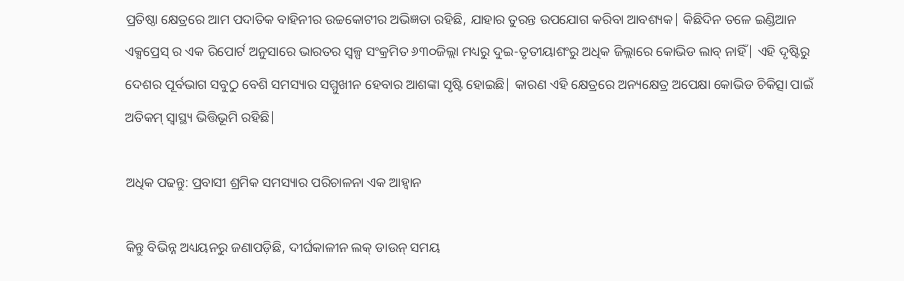ପ୍ରତିଷ୍ଠା କ୍ଷେତ୍ରରେ ଆମ ପଦାତିକ ବାହିନୀର ଉଚ୍ଚକୋଟୀର ଅଭିଜ୍ଞତା ରହିଛି, ଯାହାର ତୁରନ୍ତ ଉପଯୋଗ କରିବା ଆବଶ୍ୟକ| କିଛିଦିନ ତଳେ ଇଣ୍ଡିଆନ ଏକ୍ସପ୍ରେସ୍ ର ଏକ ରିପୋର୍ଟ ଅନୁସାରେ ଭାରତର ସ୍ବଳ୍ପ ସଂକ୍ରମିତ ୬୩୦ଜିଲ୍ଲା ମଧ୍ୟରୁ ଦୁଇ-ତୃତୀୟାଶଂରୁ ଅଧିକ ଜିଲ୍ଲାରେ କୋଭିଡ ଲାବ୍ ନାହିଁ| ଏହି ଦୃଷ୍ଟିରୁ ଦେଶର ପୂର୍ବଭାଗ ସବୁଠୁ ବେଶି ସମସ୍ୟାର ସମ୍ମୁଖୀନ ହେବାର ଆଶଙ୍କା ସୃଷ୍ଟି ହୋଇଛି| କାରଣ ଏହି କ୍ଷେତ୍ରରେ ଅନ୍ୟକ୍ଷେତ୍ର ଅପେକ୍ଷା କୋଭିଡ ଚିକିତ୍ସା ପାଇଁ ଅତିକମ୍ ସ୍ବାସ୍ଥ୍ୟ ଭିତ୍ତିଭୂମି ରହିଛି|

ଅଧିକ ପଢନ୍ତୁ: ପ୍ରବାସୀ ଶ୍ରମିକ ସମସ୍ୟାର ପରିଚାଳନା ଏକ ଆହ୍ୱାନ

କିନ୍ତୁ ବିଭିନ୍ନ ଅଧ୍ୟୟନରୁ ଜଣାପଡ଼ିଛି, ଦୀର୍ଘକାଳୀନ ଲକ୍ ଡାଉନ୍ ସମୟ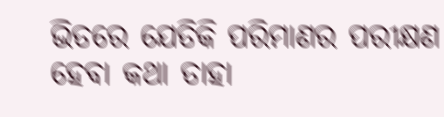ଭିତରେ ଯେତିକି ପରିମାଣର ପରୀକ୍ଷଣ ହେବା କଥା ତାହା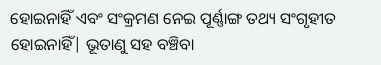ହୋଇନାହିଁ ଏବଂ ସଂକ୍ରମଣ ନେଇ ପୂର୍ଣ୍ଣାଙ୍ଗ ତଥ୍ୟ ସଂଗୃହୀତ ହୋଇନାହିଁ| ଭୂତାଣୁ ସହ ବଞ୍ଚିବା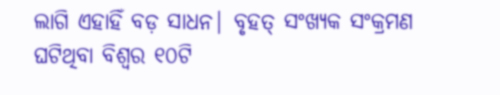ଲାଗି ଏହାହିଁ ବଡ଼ ସାଧନ| ବୃହତ୍ ସଂଖ୍ୟକ ସଂକ୍ରମଣ ଘଟିଥିବା ବିଶ୍ବର ୧୦ଟି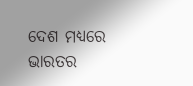ଦେଶ ମଧ୍ୟରେ ଭାରତର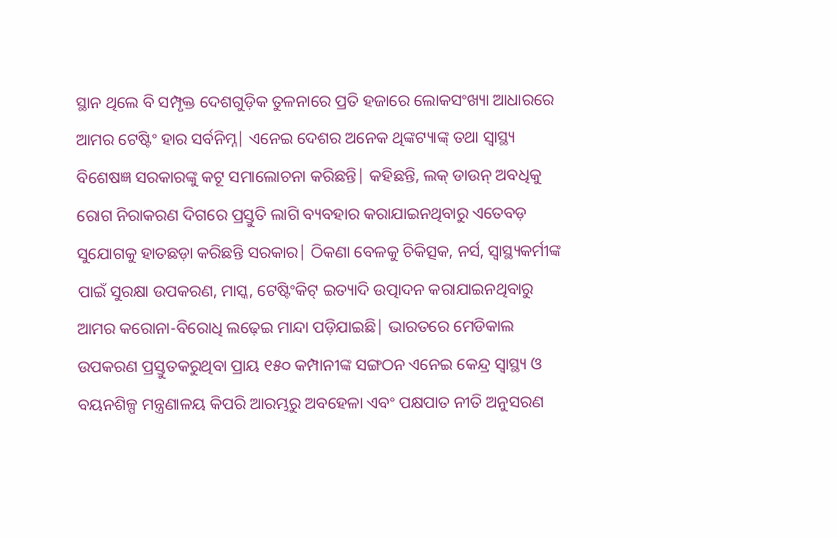ସ୍ଥାନ ଥିଲେ ବି ସମ୍ପୃକ୍ତ ଦେଶଗୁଡ଼ିକ ତୁଳନାରେ ପ୍ରତି ହଜାରେ ଲୋକସଂଖ୍ୟା ଆଧାରରେ ଆମର ଟେଷ୍ଟିଂ ହାର ସର୍ବନିମ୍ନ| ଏନେଇ ଦେଶର ଅନେକ ଥିଙ୍କଟ୍ୟାଙ୍କ୍ ତଥା ସ୍ବାସ୍ଥ୍ୟ ବିଶେଷଜ୍ଞ ସରକାରଙ୍କୁ କଟୂ ସମାଲୋଚନା କରିଛନ୍ତି| କହିଛନ୍ତି, ଲକ୍ ଡାଉନ୍ ଅବଧିକୁ ରୋଗ ନିରାକରଣ ଦିଗରେ ପ୍ରସ୍ତୁତି ଲାଗି ବ୍ୟବହାର କରାଯାଇନଥିବାରୁ ଏତେବଡ଼ ସୁଯୋଗକୁ ହାତଛଡ଼ା କରିଛନ୍ତି ସରକାର| ଠିକଣା ବେଳକୁ ଚିକିତ୍ସକ, ନର୍ସ, ସ୍ବାସ୍ଥ୍ୟକର୍ମୀଙ୍କ ପାଇଁ ସୁରକ୍ଷା ଉପକରଣ, ମାସ୍କ, ଟେଷ୍ଟିଂକିଟ୍ ଇତ୍ୟାଦି ଉତ୍ପାଦନ କରାଯାଇନଥିବାରୁ ଆମର କରୋନା-ବିରୋଧି ଲଢ଼େଇ ମାନ୍ଦା ପଡ଼ିଯାଇଛି| ଭାରତରେ ମେଡିକାଲ ଉପକରଣ ପ୍ରସ୍ତୁତକରୁଥିବା ପ୍ରାୟ ୧୫୦ କମ୍ପାନୀଙ୍କ ସଙ୍ଗଠନ ଏନେଇ କେନ୍ଦ୍ର ସ୍ବାସ୍ଥ୍ୟ ଓ ବୟନଶିଳ୍ପ ମନ୍ତ୍ରଣାଳୟ କିପରି ଆରମ୍ଭରୁ ଅବହେଳା ଏବଂ ପକ୍ଷପାତ ନୀତି ଅନୁସରଣ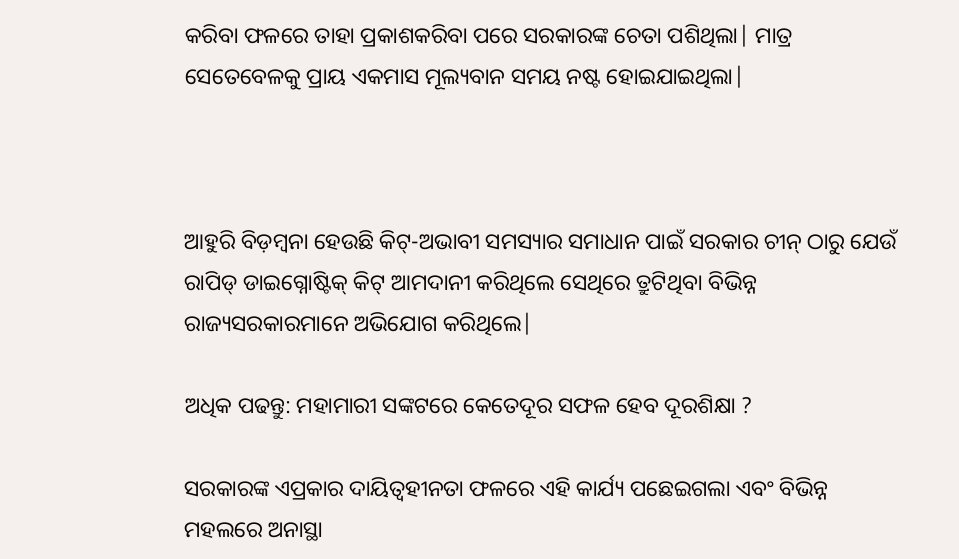କରିବା ଫଳରେ ତାହା ପ୍ରକାଶକରିବା ପରେ ସରକାରଙ୍କ ଚେତା ପଶିଥିଲା| ମାତ୍ର ସେତେବେଳକୁ ପ୍ରାୟ ଏକମାସ ମୂଲ୍ୟବାନ ସମୟ ନଷ୍ଟ ହୋଇଯାଇଥିଲା|



ଆହୁରି ବିଡ଼ମ୍ବନା ହେଉଛି କିଟ୍-ଅଭାବୀ ସମସ୍ୟାର ସମାଧାନ ପାଇଁ ସରକାର ଚୀନ୍ ଠାରୁ ଯେଉଁ ରାପିଡ୍ ଡାଇଗ୍ନୋଷ୍ଟିକ୍ କିଟ୍ ଆମଦାନୀ କରିଥିଲେ ସେଥିରେ ତ୍ରୁଟିଥିବା ବିଭିନ୍ନ ରାଜ୍ୟସରକାରମାନେ ଅଭିଯୋଗ କରିଥିଲେ|

ଅଧିକ ପଢନ୍ତୁ: ମହାମାରୀ ସଙ୍କଟରେ କେତେଦୂର ସଫଳ ହେବ ଦୂରଶିକ୍ଷା ?

ସରକାରଙ୍କ ଏପ୍ରକାର ଦାୟିତ୍ବହୀନତା ଫଳରେ ଏହି କାର୍ଯ୍ୟ ପଛେଇଗଲା ଏବଂ ବିଭିନ୍ନ ମହଲରେ ଅନାସ୍ଥା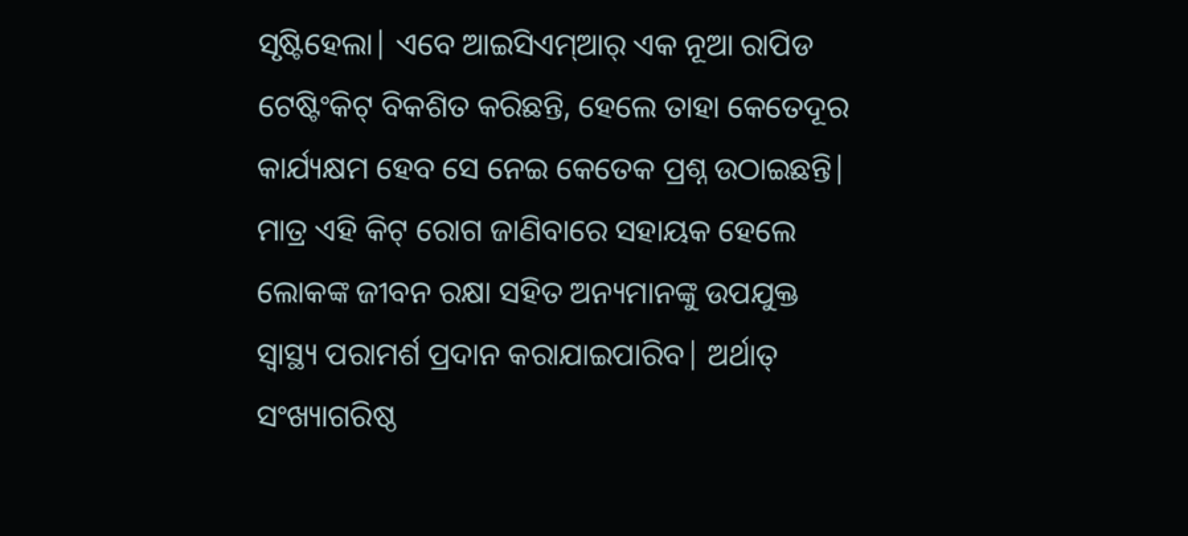ସୃଷ୍ଟିହେଲା| ଏବେ ଆଇସିଏମ୍‌ଆର୍ ଏକ ନୂଆ ରାପିଡ ଟେଷ୍ଟିଂକିଟ୍ ବିକଶିତ କରିଛନ୍ତି, ହେଲେ ତାହା କେତେଦୂର କାର୍ଯ୍ୟକ୍ଷମ ହେବ ସେ ନେଇ କେତେକ ପ୍ରଶ୍ନ ଉଠାଇଛନ୍ତି| ମାତ୍ର ଏହି କିଟ୍ ରୋଗ ଜାଣିବାରେ ସହାୟକ ହେଲେ ଲୋକଙ୍କ ଜୀବନ ରକ୍ଷା ସହିତ ଅନ୍ୟମାନଙ୍କୁ ଉପଯୁକ୍ତ ସ୍ବାସ୍ଥ୍ୟ ପରାମର୍ଶ ପ୍ରଦାନ କରାଯାଇପାରିବ| ଅର୍ଥାତ୍ ସଂଖ୍ୟାଗରିଷ୍ଠ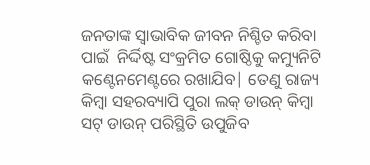ଜନତାଙ୍କ ସ୍ବାଭାବିକ ଜୀବନ ନିଶ୍ଚିତ କରିବା ପାଇଁ  ନିର୍ଦ୍ଦିଷ୍ଟ ସଂକ୍ରମିତ ଗୋଷ୍ଠିକୁ କମ୍ୟୁନିଟି କଣ୍ଟେନମେଣ୍ଟରେ ରଖାଯିବ| ତେଣୁ ରାଜ୍ୟ କିମ୍ବା ସହରବ୍ୟାପି ପୁରା ଲକ୍ ଡାଉନ୍ କିମ୍ବା ସଟ୍ ଡାଉନ୍ ପରିସ୍ଥିତି ଉପୁଜିବ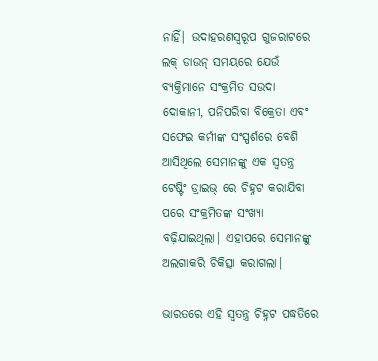ନାହିଁ| ଉଦାହରଣସ୍ବରୂପ ଗୁଜରାଟରେ ଲକ୍ ଡାଉନ୍ ସମୟରେ ଯେଉଁ ବ୍ୟକ୍ତିମାନେ ସଂକ୍ରମିତ ସଉଦା ଦୋକାନୀ, ପନିପରିବା ବିକ୍ରେତା ଏବଂ ସଫେଇ କର୍ମୀଙ୍କ ସଂସ୍ପର୍ଶରେ ବେଶି ଆସିଥିଲେ ସେମାନଙ୍କୁ ଏକ ସ୍ବତନ୍ତ୍ର ଟେଷ୍ଟିଂ ଡ୍ରାଇଭ୍ ରେ ଚିହ୍ନଟ କରାଯିବା ପରେ ସଂକ୍ରମିତଙ୍କ ସଂଖ୍ୟା ବଢ଼ିଯାଇଥିଲା| ଏହାପରେ ସେମାନଙ୍କୁ ଅଲଗାକରି ଚିକିତ୍ସା କରାଗଲା|

ଭାରତରେ ଏହି ସ୍ବତନ୍ତ୍ର ଚିହ୍ନଟ ପଦ୍ଧତିରେ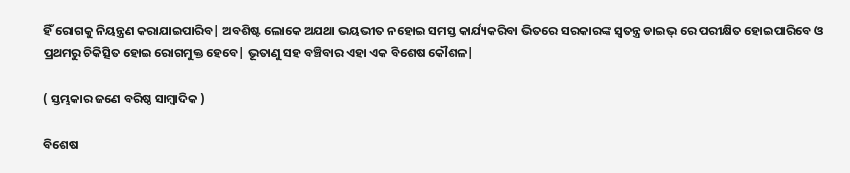ହିଁ ରୋଗକୁ ନିୟନ୍ତ୍ରଣ କରାଯାଇପାରିବ| ଅବଶିଷ୍ଟ ଲୋକେ ଅଯଥା ଭୟଭୀତ ନହୋଇ ସମସ୍ତ କାର୍ଯ୍ୟକରିବା ଭିତରେ ସରକାରଙ୍କ ସ୍ବତନ୍ତ୍ର ଡାଇଭ୍ ରେ ପରୀକ୍ଷିତ ହୋଇପାରିବେ ଓ ପ୍ରଥମରୁ ଚିକିତ୍ସିତ ହୋଇ ରୋଗମୁକ୍ତ ହେବେ| ଭୂତାଣୁ ସହ ବଞ୍ଚିବାର ଏହା ଏକ ବିଶେଷ କୌଶଳ|

( ସ୍ତମ୍ଭକାର ଜଣେ ବରିଷ୍ଠ ସାମ୍ବାଦିକ )

ବିଶେଷ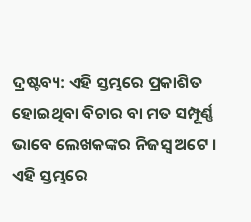ଦ୍ରଷ୍ଟବ୍ୟ: ଏହି ସ୍ତମ୍ଭରେ ପ୍ରକାଶିତ ହୋଇଥିବା ବିଚାର ବା ମତ ସମ୍ପୂର୍ଣ୍ଣ ଭାବେ ଲେଖକଙ୍କର ନିଜସ୍ୱ ଅଟେ । ଏହି ସ୍ତମ୍ଭରେ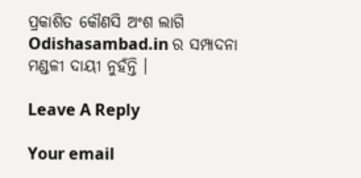ପ୍ରକାଶିତ କୌଣସି ଅଂଶ ଲାଗି Odishasambad.in ର ସମ୍ପାଦନା ମଣ୍ଡଳୀ ଦାୟୀ ନୁହଁନ୍ତି ।

Leave A Reply

Your email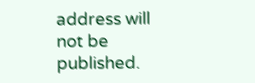address will not be published.